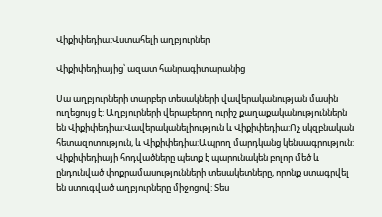Վիքիփեդիա:Վստահելի աղբյուրներ

Վիքիփեդիայից՝ ազատ հանրագիտարանից

Սա աղբյուրների տարբեր տեսակների վավերականության մասին ուղեցույց է: Աղբյուրների վերաբերող ուրիշ քաղաքականություններն են Վիքիփեդիա:Վավերականելիություն և Վիքիփեդիա:Ոչ սկզբնական հետազոտություն, և Վիքիփեդիա:Ապրող մարդկանց կենսագրություն: Վիքիփեդիայի հոդվածները պետք է պարունակեն բոլոր մեծ և ընդունված փոքրամասությունների տեսակետները, որոնք ստագրվել են ստուգված աղբյուրները միջոցով: Տես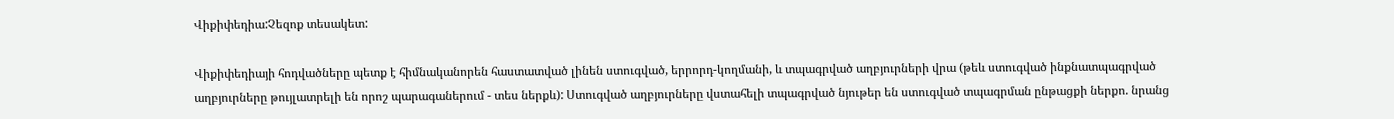Վիքիփեդիա:Չեզոք տեսակետ:

Վիքիփեդիայի հոդվածները պետք է հիմնականորեն հաստատված լինեն ստուգված, երրորդ-կողմանի, և տպագրված աղբյուրների վրա (թեև ստուգված ինքնատպագրված աղբյուրները թույլատրելի են որոշ պարագաներում - տես ներքև): Ստուգված աղբյուրները վստահելի տպագրված նյութեր են ստուգված տպագրման ընթացքի ներքո. նրանց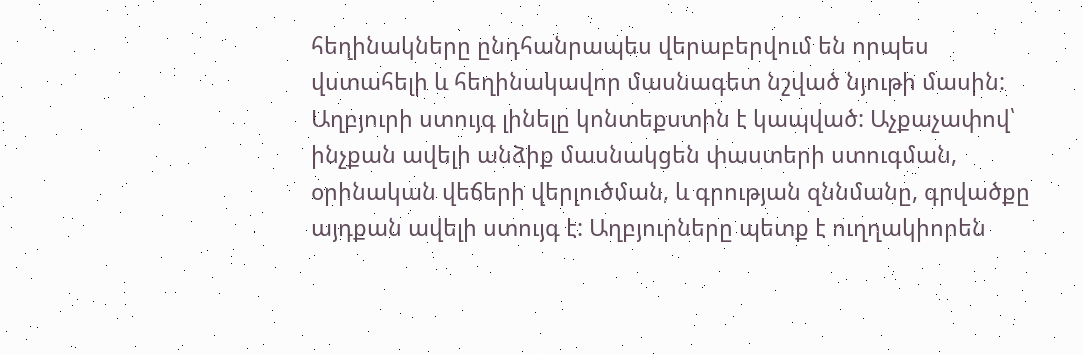հեղինակները ընդհանրապես վերաբերվում են որպես վստահելի և հեղինակավոր մասնագետ նշված նյութի մասին: Աղբյուրի ստույգ լինելը կոնտեքստին է կապված: Աչքաչափով՝ ինչքան ավելի անձիք մասնակցեն փաստերի ստուգման, օրինական վեճերի վերլուծման, և գրության զննմանը, գրվածքը այդքան ավելի ստույգ է: Աղբյուրները պետք է ուղղակիորեն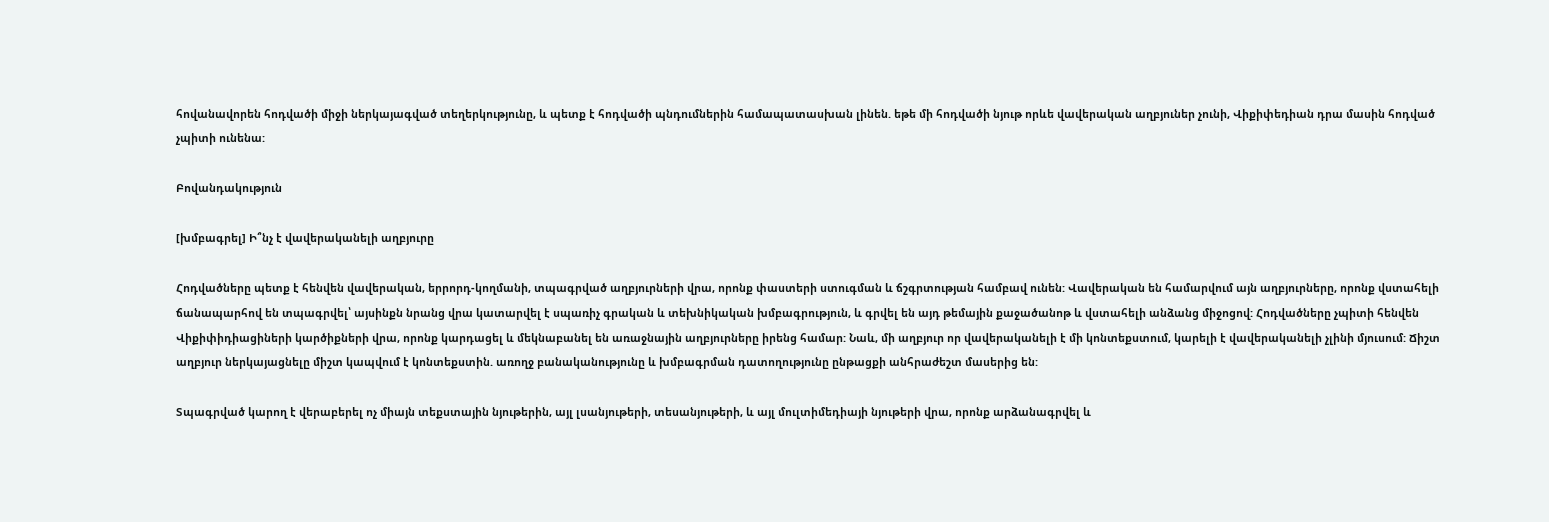հովանավորեն հոդվածի միջի ներկայագված տեղերկությունը, և պետք է հոդվածի պնդումներին համապատասխան լինեն. եթե մի հոդվածի նյութ որևե վավերական աղբյուներ չունի, Վիքիփեդիան դրա մասին հոդված չպիտի ունենա:

Բովանդակություն

[խմբագրել] Ի՞նչ է վավերականելի աղբյուրը

Հոդվածները պետք է հենվեն վավերական, երրորդ-կողմանի, տպագրված աղբյուրների վրա, որոնք փաստերի ստուգման և ճշգրտության համբավ ունեն: Վավերական են համարվում այն աղբյուրները, որոնք վստահելի ճանապարհով են տպագրվել՝ այսինքն նրանց վրա կատարվել է սպառիչ գրական և տեխնիկական խմբագրություն, և գրվել են այդ թեմային քաջածանոթ և վստահելի անձանց միջոցով: Հոդվածները չպիտի հենվեն Վիքիփիդիացիների կարծիքների վրա, որոնք կարդացել և մեկնաբանել են առաջնային աղբյուրները իրենց համար: Նաև, մի աղբյուր որ վավերականելի է մի կոնտեքստում, կարելի է վավերականելի չլինի մյուսում: Ճիշտ աղբյուր ներկայացնելը միշտ կապվում է կոնտեքստին. առողջ բանականությունը և խմբագրման դատողությունը ընթացքի անհրաժեշտ մասերից են:

Տպագրված կարող է վերաբերել ոչ միայն տեքստային նյութերին, այլ լսանյութերի, տեսանյութերի, և այլ մուլտիմեդիայի նյութերի վրա, որոնք արձանագրվել և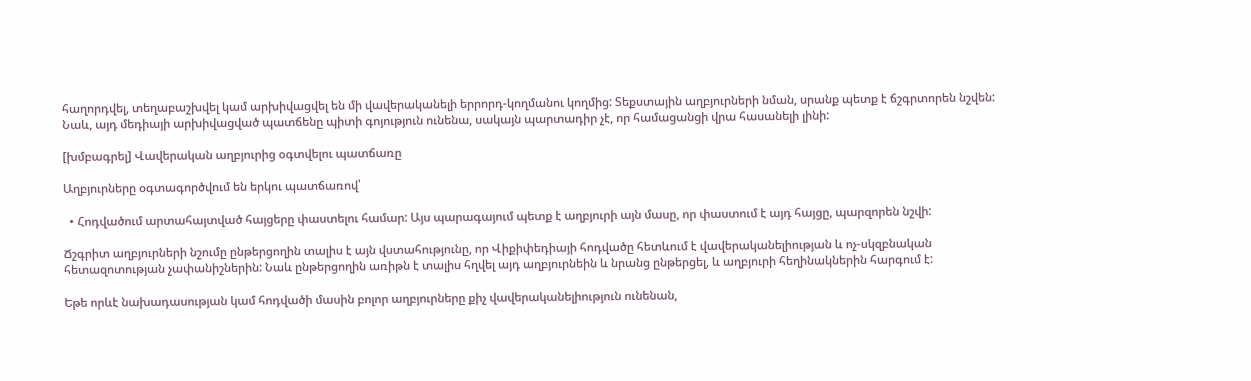հաղորդվել, տեղաբաշխվել կամ արխիվացվել են մի վավերականելի երրորդ-կողմանու կողմից: Տեքստային աղբյուրների նման, սրանք պետք է ճշգրտորեն նշվեն: Նաև, այդ մեդիայի արխիվացված պատճենը պիտի գոյություն ունենա, սակայն պարտադիր չէ, որ համացանցի վրա հասանելի լինի:

[խմբագրել] Վավերական աղբյուրից օգտվելու պատճառը

Աղբյուրները օգտագործվում են երկու պատճառով՝

  • Հոդվածում արտահայտված հայցերը փաստելու համար: Այս պարագայում պետք է աղբյուրի այն մասը, որ փաստում է այդ հայցը, պարզորեն նշվի:

Ճշգրիտ աղբյուրների նշումը ընթերցողին տալիս է այն վստահությունը, որ Վիքիփեդիայի հոդվածը հետևում է վավերականելիության և ոչ-սկզբնական հետազոտության չափանիշներին: Նաև ընթերցողին առիթն է տալիս հղվել այդ աղբյուրնեին և նրանց ընթերցել, և աղբյուրի հեղինակներին հարգում է:

Եթե որևէ նախադասության կամ հոդվածի մասին բոլոր աղբյուրները քիչ վավերականելիություն ունենան,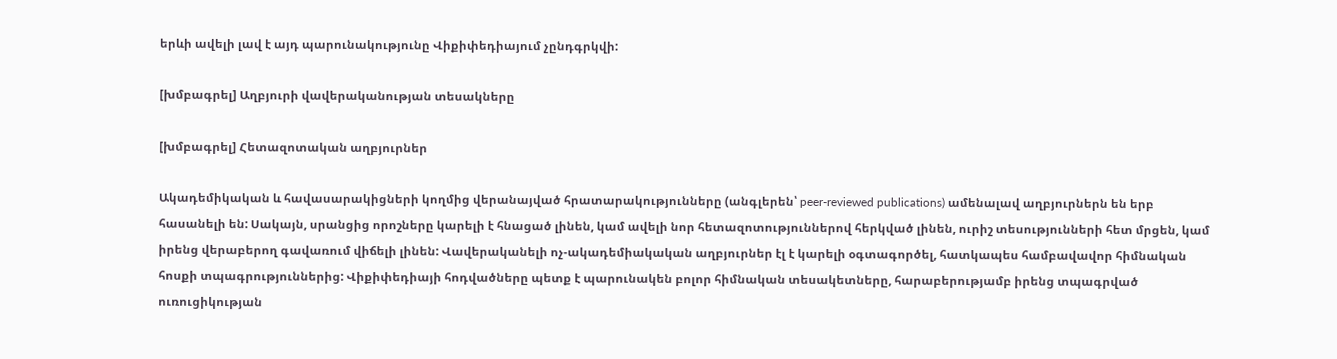երևի ավելի լավ է այդ պարունակությունը Վիքիփեդիայում չընդգրկվի:

[խմբագրել] Աղբյուրի վավերականության տեսակները

[խմբագրել] Հետազոտական աղբյուրներ

Ակադեմիկական և հավասարակիցների կողմից վերանայված հրատարակությունները (անգլերեն՝ peer-reviewed publications) ամենալավ աղբյուրներն են երբ հասանելի են: Սակայն, սրանցից որոշները կարելի է հնացած լինեն, կամ ավելի նոր հետազոտություններով հերկված լինեն, ուրիշ տեսությունների հետ մրցեն, կամ իրենց վերաբերող գավառում վիճելի լինեն: Վավերականելի ոչ-ակադեմիակական աղբյուրներ էլ է կարելի օգտագործել, հատկապես համբավավոր հիմնական հոսքի տպագրություններից: Վիքիփեդիայի հոդվածները պետք է պարունակեն բոլոր հիմնական տեսակետները, հարաբերությամբ իրենց տպագրված ուռուցիկության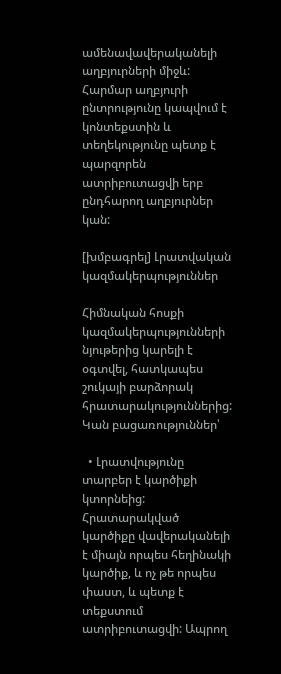ամենավավերականելի աղբյուրների միջև: Հարմար աղբյուրի ընտրությունը կապվում է կոնտեքստին և տեղեկությունը պետք է պարզորեն ատրիբուտացվի երբ ընդհարող աղբյուրներ կան:

[խմբագրել] Լրատվական կազմակերպություններ

Հիմնական հոսքի կազմակերպությունների նյութերից կարելի է օգտվել, հատկապես շուկայի բարձորակ հրատարակություններից: Կան բացառություններ՝

  • Լրատվությունը տարբեր է կարծիքի կտորնեից: Հրատարակված կարծիքը վավերականելի է միայն որպես հեղինակի կարծիք, և ոչ թե որպես փաստ, և պետք է տեքստում ատրիբուտացվի: Ապրող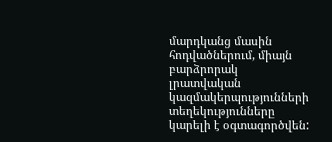մարդկանց մասին հոդվածներում, միայն բարձրորակ լրատվական կազմակերպությունների տեղեկությունները կարելի է օգտագործվեն: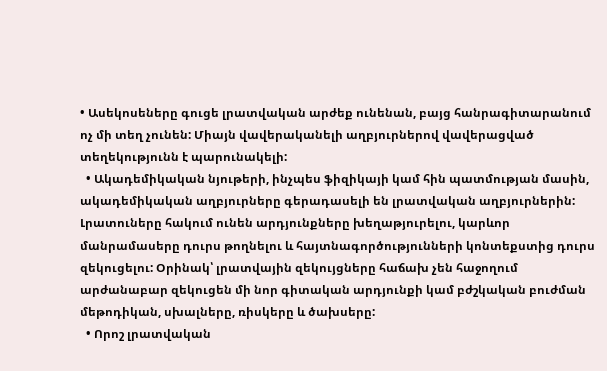• Ասեկոսեները գուցե լրատվական արժեք ունենան, բայց հանրագիտարանում ոչ մի տեղ չունեն: Միայն վավերականելի աղբյուրներով վավերացված տեղեկությունն է պարունակելի:
  • Ակադեմիկական նյութերի, ինչպես ֆիզիկայի կամ հին պատմության մասին, ակադեմիկական աղբյուրները գերադասելի են լրատվական աղբյուրներին: Լրատուները հակում ունեն արդյունքները խեղաթյուրելու, կարևոր մանրամասերը դուրս թողնելու և հայտնագործությունների կոնտեքստից դուրս զեկուցելու: Օրինակ՝ լրատվային զեկույցները հաճախ չեն հաջողում արժանաբար զեկուցեն մի նոր գիտական արդյունքի կամ բժշկական բուժման մեթոդիկան, սխալները, ռիսկերը և ծախսերը:
  • Որոշ լրատվական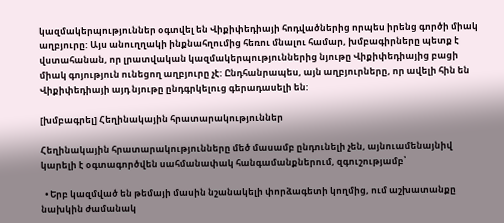կազմակերպություններ օգտվել են Վիքիփեդիայի հոդվածներից որպես իրենց գործի միակ աղբյուրը: Այս անուղղակի ինքնահղումից հեռու մնալու համար, խմբագիրները պետք է վստահանան, որ լրատվական կազմակերպություններից նյութը Վիքիփեդիայից բացի միակ գոյություն ունեցող աղբյուրը չէ: Ընդհանրապես, այն աղբյուրները, որ ավելի հին են Վիքիփեդիայի այդ նյութը ընդգրկելուց գերադասելի են:

[խմբագրել] Հեղինակային հրատարակություններ

Հեղինակային հրատարակությունները մեծ մասամբ ընդունելի չեն, այնուամենայնիվ կարելի է օգտագործվեն սահմանափակ հանգամանքներում, զգուշությամբ՝

  • Երբ կազմված են թեմայի մասին նշանակելի փորձագետի կողմից, ում աշխատանքը նախկին ժամանակ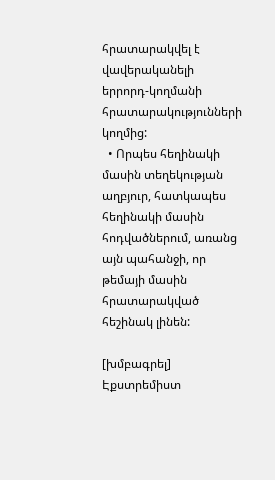հրատարակվել է վավերականելի երրորդ-կողմանի հրատարակությունների կողմից:
  • Որպես հեղինակի մասին տեղեկության աղբյուր, հատկապես հեղինակի մասին հոդվածներում, առանց այն պահանջի, որ թեմայի մասին հրատարակված հեշինակ լինեն:

[խմբագրել] Էքստրեմիստ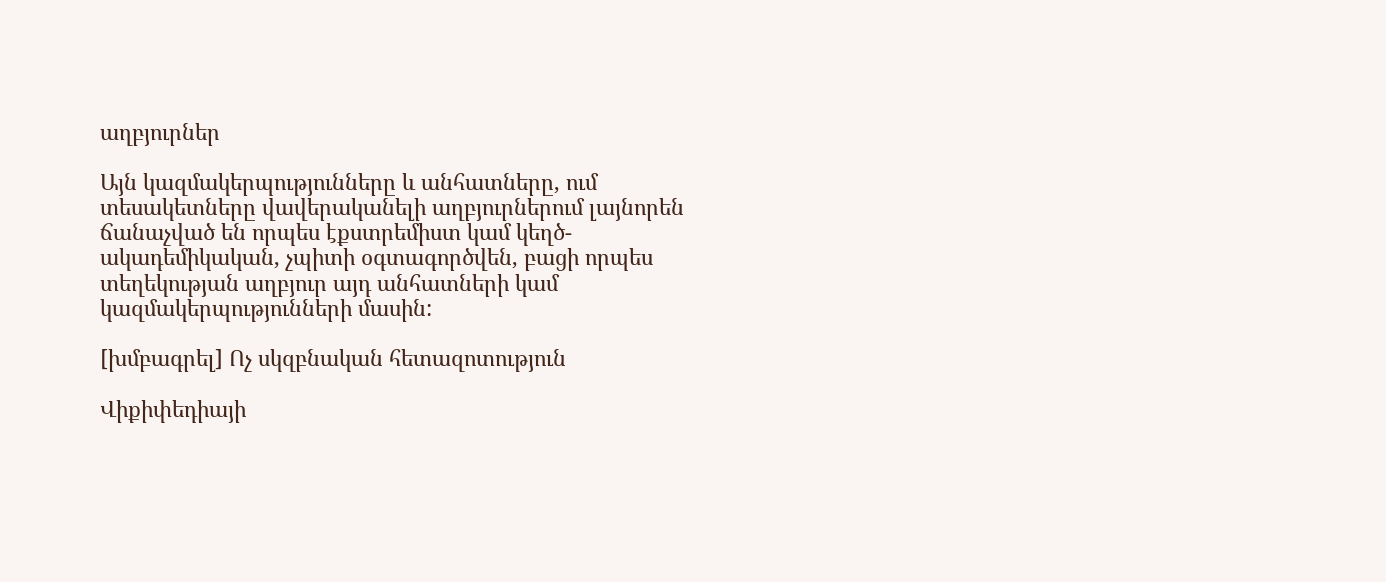աղբյուրներ

Այն կազմակերպությունները և անհատները, ում տեսակետները վավերականելի աղբյուրներում լայնորեն ճանաչված են որպես էքստրեմիստ կամ կեղծ-ակադեմիկական, չպիտի օգտագործվեն, բացի որպես տեղեկության աղբյուր այդ անհատների կամ կազմակերպությունների մասին:

[խմբագրել] Ոչ սկզբնական հետազոտություն

Վիքիփեդիայի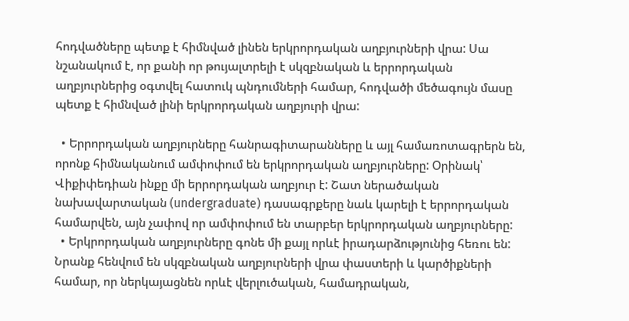հոդվածները պետք է հիմնված լինեն երկրորդական աղբյուրների վրա: Սա նշանակում է, որ քանի որ թույալտրելի է սկզբնական և երրորդական աղբյուրներից օգտվել հատուկ պնդումների համար, հոդվածի մեծագույն մասը պետք է հիմնված լինի երկրորդական աղբյուրի վրա:

  • Երրորդական աղբյուրները հանրագիտարանները և այլ համառոտագրերն են, որոնք հիմնականում ամփոփում են երկրորդական աղբյուրները: Օրինակ՝ Վիքիփեդիան ինքը մի երրորդական աղբյուր է: Շատ ներածական նախավարտական (undergraduate) դասագրքերը նաև կարելի է երրորդական համարվեն, այն չափով որ ամփոփում են տարբեր երկրորդական աղբյուրները:
  • Երկրորդական աղբյուրները գոնե մի քայլ որևէ իրադարձությունից հեռու են: Նրանք հենվում են սկզբնական աղբյուրների վրա փաստերի և կարծիքների համար, որ ներկայացնեն որևէ վերլուծական, համադրական,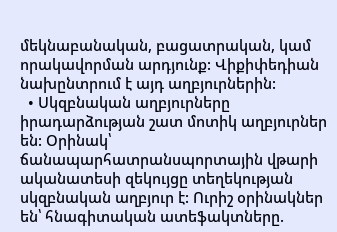մեկնաբանական, բացատրական, կամ որակավորման արդյունք: Վիքիփեդիան նախընտրում է այդ աղբյուրներին:
  • Սկզբնական աղբյուրները իրադարձության շատ մոտիկ աղբյուրներ են: Օրինակ՝ ճանապարհատրանսպորտային վթարի ականատեսի զեկույցը տեղեկության սկզբնական աղբյուր է: Ուրիշ օրինակներ են՝ հնագիտական ատեֆակտները.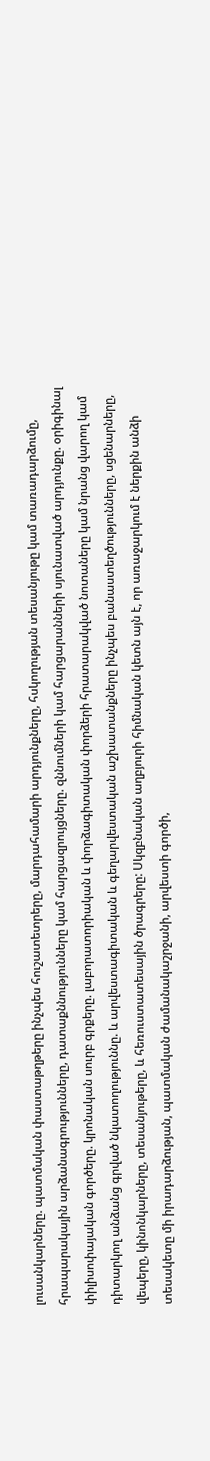լուսանկարները. պատմական փաստաթղթերը ինչպես հուշատետրերը, մարդահամարի արդյունքները, հսկողության տեսանյութը կամ տառադարձումը, հրապարակային արձանագրությունները, դատաքննությունները կամ հարցազրույցները. զննումների կամ հարցարանների սյունատված արդյունքը. օրիգինալ փիլիսոփայական գործերը. կրոնական սուրբ գրքերը. լաբորատորիական և փորձագիտական փորձերի հրատարակված նոտաները կամ նրանց վարող կամ դիտարկող անձանց գրված նկատողություննը. և արվեստագիտական և գեղարվեստական աշխատանքները ինչպես բանաստեղծությունները, սցենարները, վեպերը, կինոնկարները, տեսանյութերը, և հեռուստատեսային ծրագրերը: Սկզբնական աղբյուրի հիմնական կետն այն է, որ առաջարկում է ներքին անձի տեսակետը մի իրադարձության, պատմական ժամանակաշրջանի, արվեստի գործի,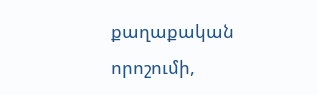քաղաքական որոշումի,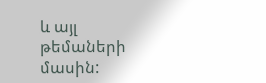և այլ թեմաների մասին: